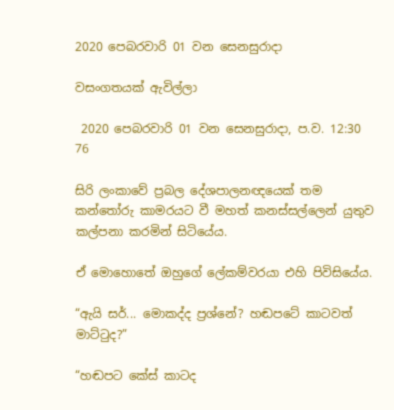2020 පෙබරවාරි 01 වන සෙනසුරාදා

වසංගතයක් ඇවිල්ලා

 2020 පෙබරවාරි 01 වන සෙනසුරාදා, ප.ව. 12:30 76

සිරි ලංකාවේ ප්‍රබල දේශපාලනඥයෙක් තම කන්තෝරු කාමරයට වී මහත් කනස්සල්ලෙන් යුතුව කල්පනා කරමින් සිටියේය.

ඒ මොහොතේ ඔහුගේ ලේකම්වරයා එහි පිවිසියේය.

“ඇයි සර්... මොකද්ද ප්‍රශ්නේ? හඬපටේ කාටවත් මාට්ටුද?”

“හඬපට කේස් කාටද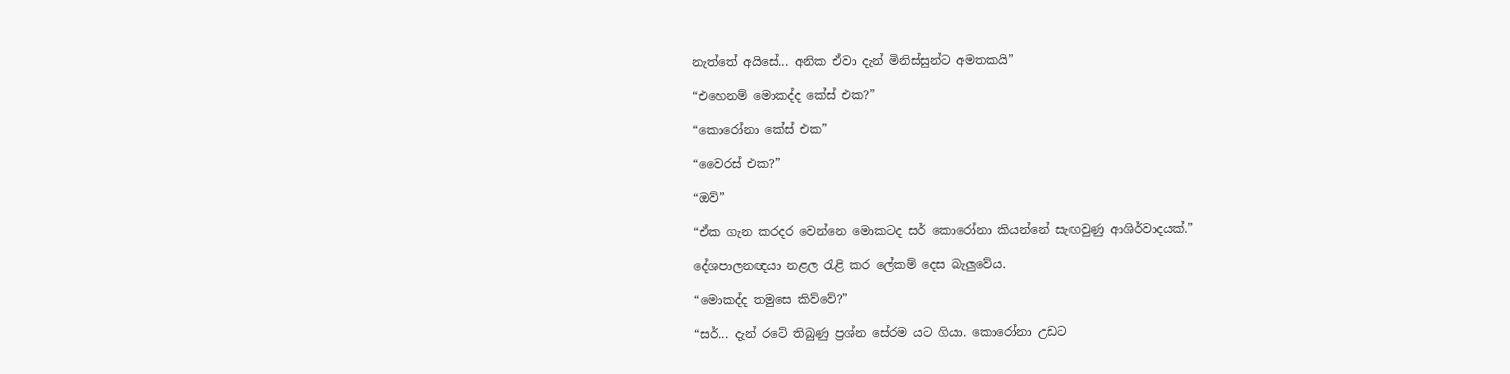නැත්තේ අයිසේ... අනික ඒවා දැන් මිනිස්සුන්ට අමතකයි”

“එහෙනම් මොකද්ද කේස් එක?”

“කොරෝනා කේස් එක”

“වෛරස් එක?”

“ඔව්”

“ඒක ගැන කරදර වෙන්නෙ මොකටද සර් කොරෝනා කියන්නේ සැඟවුණු ආශිර්වාදයක්.”

දේශපාලනඥයා නළල රැළි කර ලේකම් දෙස බැලුවේය.

“මොකද්ද තමුසෙ කිව්වේ?”

“සර්... දැන් රටේ තිබුණු ප්‍රශ්න සේරම යට ගියා. කොරෝනා උඩට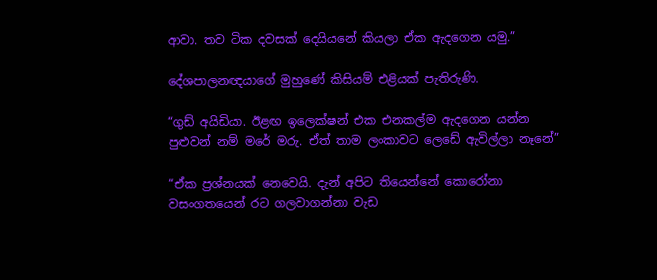ආවා. තව ටික දවසක් දෙයියනේ කියලා ඒක ඇදගෙන යමු.”

දේශපාලනඥයාගේ මුහුණේ කිසියම් එළියක් පැතිරුණි.

“ගුඩ් අයිඩියා. ඊළඟ ඉලෙක්ෂන් එක එනකල්ම ඇදගෙන යන්න පුළුවන් නම් මරේ මරු. ඒත් තාම ලංකාවට ලෙඩේ ඇවිල්ලා නෑනේ”

“ඒක ප්‍රශ්නයක් නෙවෙයි. දැන් අපිට තියෙන්නේ කොරෝනා වසංගතයෙන් රට ගලවාගන්නා වැඩ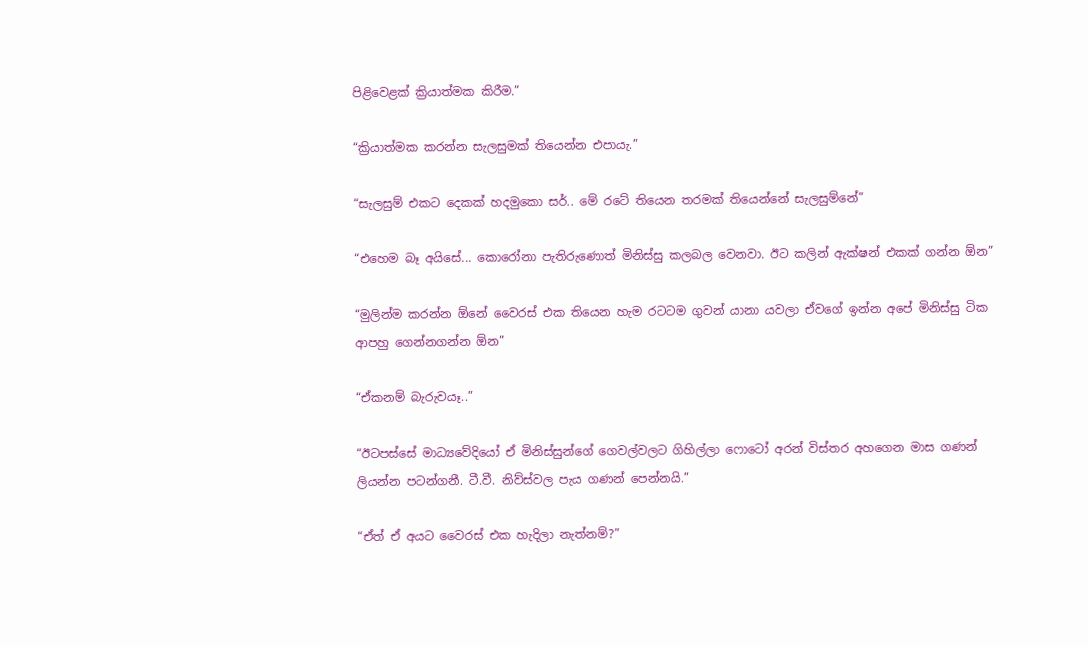පිළිවෙළක් ක්‍රියාත්මක කිරීම.”

“ක්‍රියාත්මක කරන්න සැලසුමක් තියෙන්න එපායැ.”

“සැලසුම් එකට දෙකක් හදමුකො සර්.. මේ රටේ තියෙන තරමක් තියෙන්නේ සැලසුම්නේ”

“එහෙම බෑ අයිසේ... කොරෝනා පැතිරුණොත් මිනිස්සු කලබල වෙනවා. ඊට කලින් ඇක්ෂන් එකක් ගන්න ඕන”

“මුලින්ම කරන්න ඕනේ වෛරස් එක තියෙන හැම රටටම ගුවන් යානා යවලා ඒවගේ ඉන්න අපේ මිනිස්සු ටික ආපහු ගෙන්නගන්න ඕන”

“ඒකනම් බැරුවයෑ..”

“ඊටපස්සේ මාධ්‍යවේදියෝ ඒ මිනිස්සුන්ගේ ගෙවල්වලට ගිහිල්ලා ෆොටෝ අරන් විස්තර අහගෙන මාස ගණන් ලියන්න පටන්ගනී. ටී.වී. නිව්ස්වල පැය ගණන් පෙන්නයි.”

“ඒත් ඒ අයට වෛරස් එක හැදිලා නැත්නම්?”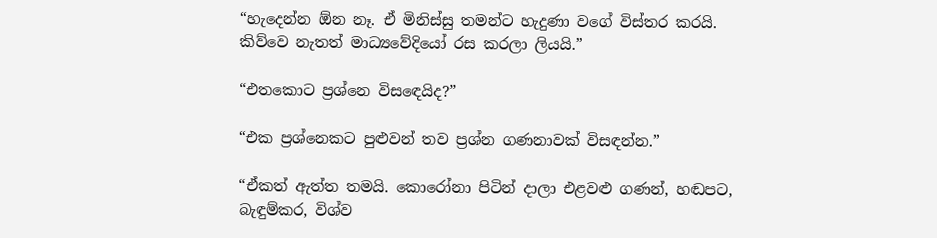“හැදෙන්න ඕන නෑ. ඒ මිනිස්සු තමන්ට හැදුණා වගේ විස්තර කරයි. කිව්වෙ නැතත් මාධ්‍යවේදියෝ රස කරලා ලියයි.”

“එතකොට ප්‍රශ්නෙ විසඳෙයිද?”

“එක ප්‍රශ්නෙකට පුළුවන් තව ප්‍රශ්න ගණනාවක් විසඳන්න.”

“ඒකත් ඇත්ත තමයි. කොරෝනා පිටින් දාලා එළවළු ගණන්, හඬපට, බැඳුම්කර, විශ්ව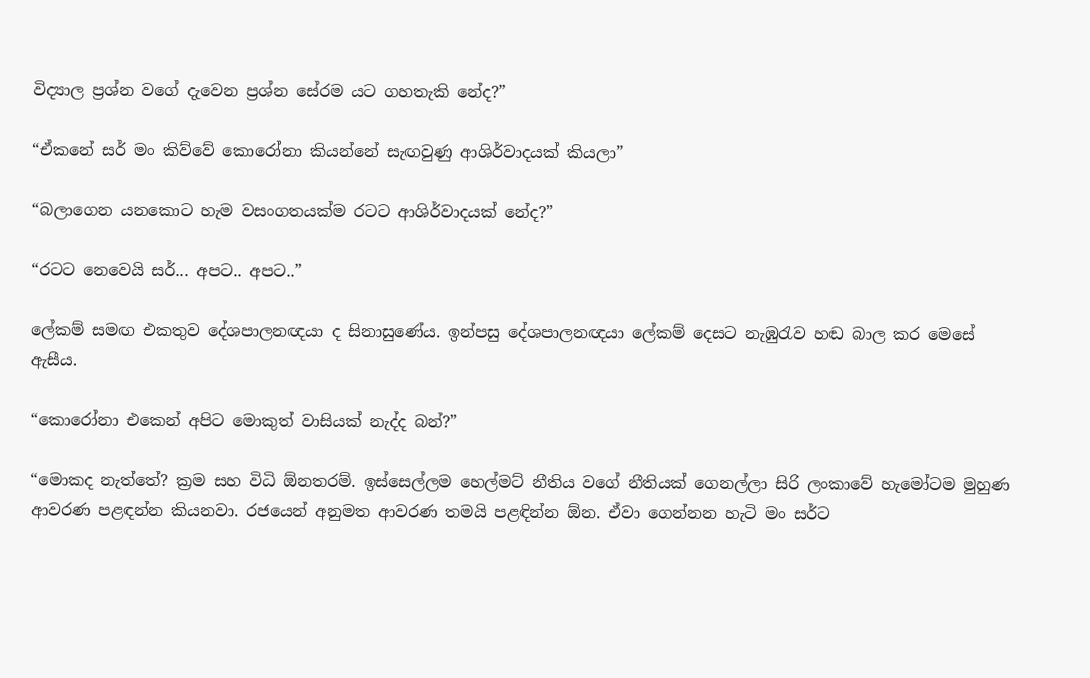විද්‍යාල ප්‍රශ්න වගේ දැවෙන ප්‍රශ්න සේරම යට ගහතැකි නේද?”

“ඒකනේ සර් මං කිව්වේ කොරෝනා කියන්නේ සැඟවුණු ආශිර්වාදයක් කියලා”

“බලාගෙන යනකොට හැම වසංගතයක්ම රටට ආශිර්වාදයක් නේද?”

“රටට නෙවෙයි සර්... අපට.. අපට..”

ලේකම් සමඟ එකතුව දේශපාලනඥයා ද සිනාසුණේය. ඉන්පසු දේශපාලනඥයා ලේකම් දෙසට නැඹුරැව හඬ බාල කර මෙසේ ඇසීය.

“කොරෝනා එකෙන් අපිට මොකුත් වාසියක් නැද්ද බන්?”

“මොකද නැත්තේ? ක්‍රම සහ විධි ඕනතරම්. ඉස්සෙල්ලම හෙල්මට් නීතිය වගේ නීතියක් ගෙනල්ලා සිරි ලංකාවේ හැමෝටම මුහුණ ආවරණ පළඳන්න කියනවා. රජයෙන් අනුමත ආවරණ තමයි පළඳින්න ඕන. ඒවා ගෙන්නන හැටි මං සර්ට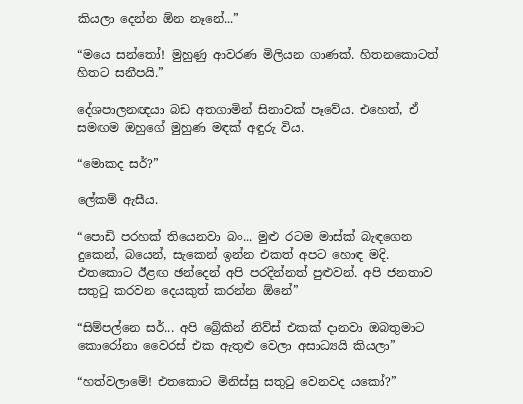කියලා දෙන්න ඕන නෑනේ...”

“මයෙ සන්තෝ! මුහුණු ආවරණ මිලියන ගාණක්. හිතනකොටත් හිතට සනීපයි.”

දේශපාලනඥයා බඩ අතගාමින් සිනාවක් පෑවේය. එහෙත්, ඒ සමඟම ඔහුගේ මුහුණ මඳක් අඳුරු විය.

“මොකද සර්?”

ලේකම් ඇසීය.

“පොඩි පරහක් තියෙනවා බං... මුළු රටම මාස්ක් බැඳගෙන දුකෙන්, බයෙන්, සැකෙන් ඉන්න එකත් අපට හොඳ මදි. එතකොට ඊළඟ ඡන්දෙන් අපි පරදින්නත් පුළුවන්. අපි ජනතාව සතුටු කරවන දෙයකුත් කරන්න ඕනේ”

“සිම්පල්නෙ සර්... අපි බ්‍රේකින් නිව්ස් එකක් දානවා ඔබතුමාට කොරෝනා වෛරස් එක ඇතුළු වෙලා අසාධ්‍යයි කියලා”

“හත්වලාමේ! එතකොට මිනිස්සු සතුටු වෙනවද යකෝ?”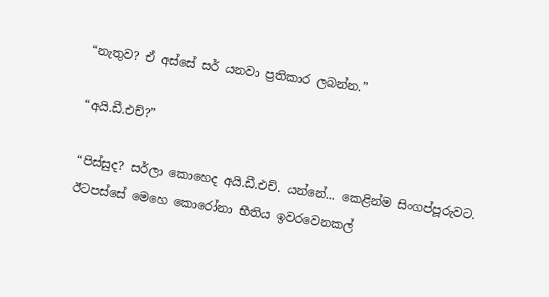“නැතුව? ඒ අස්සේ සර් යනවා ප්‍රතිකාර ලබන්න.”

“අයි.ඩී.එච්?”

“පිස්සුද? සර්ලා කොහෙද අයි.ඩී.එච්. යන්නේ... කෙළින්ම සිංගප්පූරුවට. ඊටපස්සේ මෙහෙ කොරෝනා භීතිය ඉවරවෙනකල්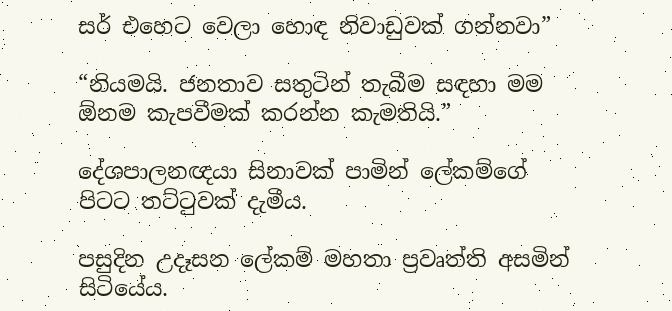සර් එහෙට වෙලා හොඳ නිවාඩුවක් ගන්නවා”

“නියමයි. ජනතාව සතුටින් තැබීම සඳහා මම ඕනම කැපවීමක් කරන්න කැමතියි.”

දේශපාලනඥයා සිනාවක් පාමින් ලේකම්ගේ පිටට තට්ටුවක් දැමීය.

පසුදින උදෑසන ලේකම් මහතා ප්‍රවෘත්ති අසමින් සිටියේය.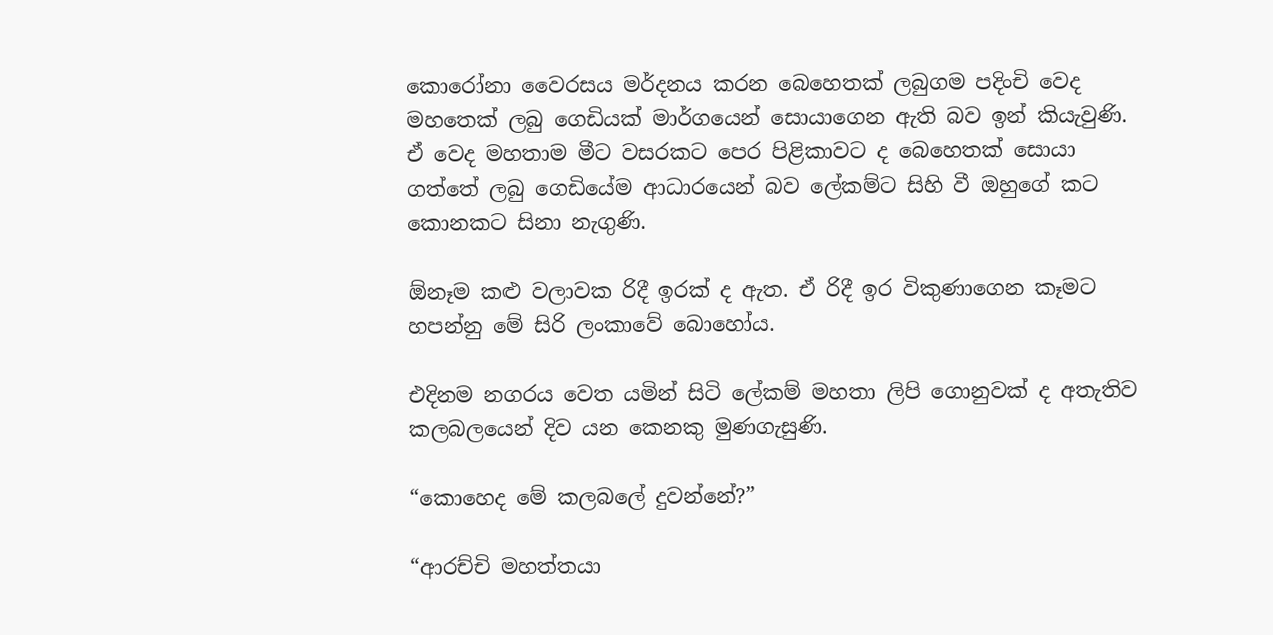කොරෝනා වෛරසය මර්දනය කරන බෙහෙතක් ලබුගම පදිංචි වෙද මහතෙක් ලබු ගෙඩියක් මාර්ගයෙන් සොයාගෙන ඇති බව ඉන් කියැවුණි. ඒ වෙද මහතාම මීට වසරකට පෙර පිළිකාවට ද බෙහෙතක් සොයා ගත්තේ ලබු ගෙඩියේම ආධාරයෙන් බව ලේකම්ට සිහි වී ඔහුගේ කට කොනකට සිනා නැගුණි.

ඕනෑම කළු වලාවක රිදී ඉරක් ද ඇත. ඒ රිදී ඉර විකුණාගෙන කෑමට හපන්නු මේ සිරි ලංකාවේ බොහෝය.

එදිනම නගරය වෙත යමින් සිටි ලේකම් මහතා ලිපි ගොනුවක් ද අතැතිව කලබලයෙන් දිව යන කෙනකු මුණගැසුණි.

“කොහෙද මේ කලබලේ දුවන්නේ?”

“ආරච්චි මහත්තයා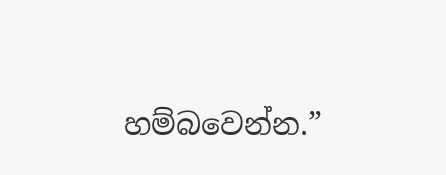හම්බවෙන්න.”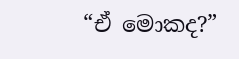“ඒ මොකද?”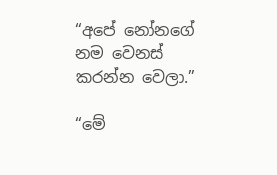“අපේ නෝනගේ නම වෙනස් කරන්න වෙලා.”

“මේ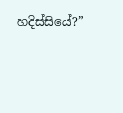හදිස්සියේ?”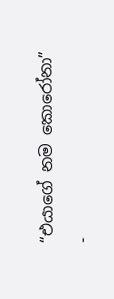“එයාගේ නම කොරෝනා”

-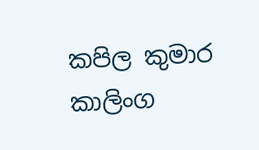කපිල කුමාර කාලිංග